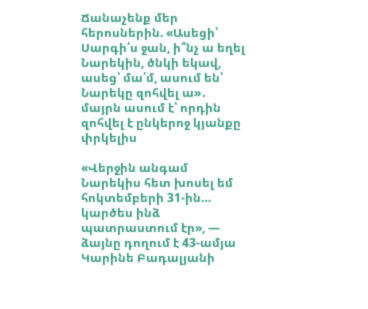Ճանաչենք մեր հերոսներին. «Ասեցի՝ Սարգի՛ս ջան, ի՞նչ ա եղել Նարեկին, ծնկի եկավ, ասեց՝ մա՛մ, ասում են՝ Նարեկը զոհվել ա»․ մայրն ասում է՝ որդին զոհվել է ընկերոջ կյանքը փրկելիս

«Վերջին անգամ Նարեկիս հետ խոսել եմ հոկտեմբերի 31-ին… կարծես ինձ պատրաստում էր», — ձայնը դողում է 43-ամյա Կարինե Բադալյանի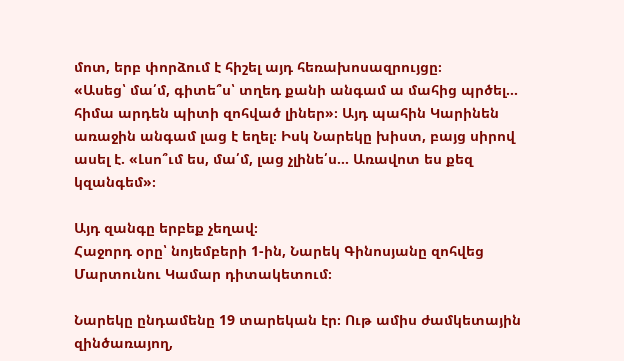մոտ, երբ փորձում է հիշել այդ հեռախոսազրույցը։
«Ասեց՝ մա՛մ, գիտե՞ս՝ տղեդ քանի անգամ ա մահից պրծել… հիմա արդեն պիտի զոհված լիներ»։ Այդ պահին Կարինեն առաջին անգամ լաց է եղել։ Իսկ Նարեկը խիստ, բայց սիրով ասել է. «Լսո՞ւմ ես, մա՛մ, լաց չլինե՛ս… Առավոտ ես քեզ կզանգեմ»։

Այդ զանգը երբեք չեղավ։
Հաջորդ օրը՝ նոյեմբերի 1-ին, Նարեկ Գինոսյանը զոհվեց Մարտունու Կամար դիտակետում։

Նարեկը ընդամենը 19 տարեկան էր։ Ութ ամիս ժամկետային զինծառայող,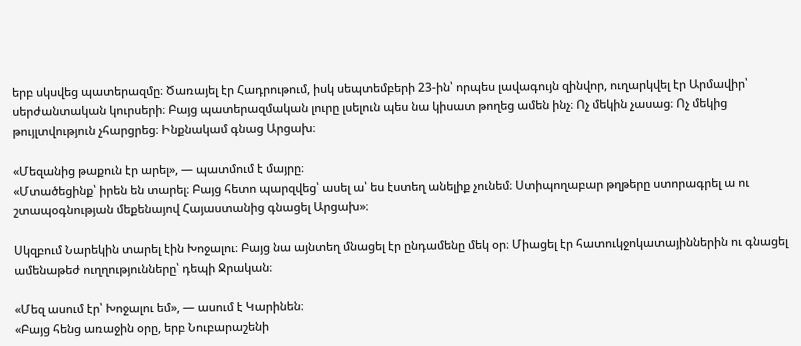երբ սկսվեց պատերազմը։ Ծառայել էր Հադրութում, իսկ սեպտեմբերի 23-ին՝ որպես լավագույն զինվոր, ուղարկվել էր Արմավիր՝ սերժանտական կուրսերի։ Բայց պատերազմական լուրը լսելուն պես նա կիսատ թողեց ամեն ինչ։ Ոչ մեկին չասաց։ Ոչ մեկից թույլտվություն չհարցրեց։ Ինքնակամ գնաց Արցախ։

«Մեզանից թաքուն էր արել», — պատմում է մայրը։
«Մտածեցինք՝ իրեն են տարել։ Բայց հետո պարզվեց՝ ասել ա՝ ես էստեղ անելիք չունեմ։ Ստիպողաբար թղթերը ստորագրել ա ու շտապօգնության մեքենայով Հայաստանից գնացել Արցախ»։

Սկզբում Նարեկին տարել էին Խոջալու։ Բայց նա այնտեղ մնացել էր ընդամենը մեկ օր։ Միացել էր հատուկջոկատայիններին ու գնացել ամենաթեժ ուղղությունները՝ դեպի Ջրական։

«Մեզ ասում էր՝ Խոջալու եմ», — ասում է Կարինեն։
«Բայց հենց առաջին օրը, երբ Նուբարաշենի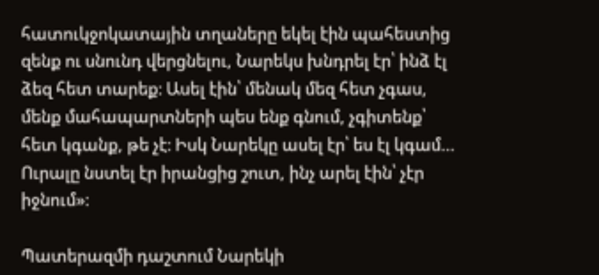հատուկջոկատային տղաները եկել էին պահեստից զենք ու սնունդ վերցնելու, Նարեկս խնդրել էր՝ ինձ էլ ձեզ հետ տարեք։ Ասել էին՝ մենակ մեզ հետ չգաս, մենք մահապարտների պես ենք գնում, չգիտենք՝ հետ կգանք, թե չէ։ Իսկ Նարեկը ասել էր՝ ես էլ կգամ… Ուրալը նստել էր իրանցից շուտ, ինչ արել էին՝ չէր իջնում»։

Պատերազմի դաշտում Նարեկի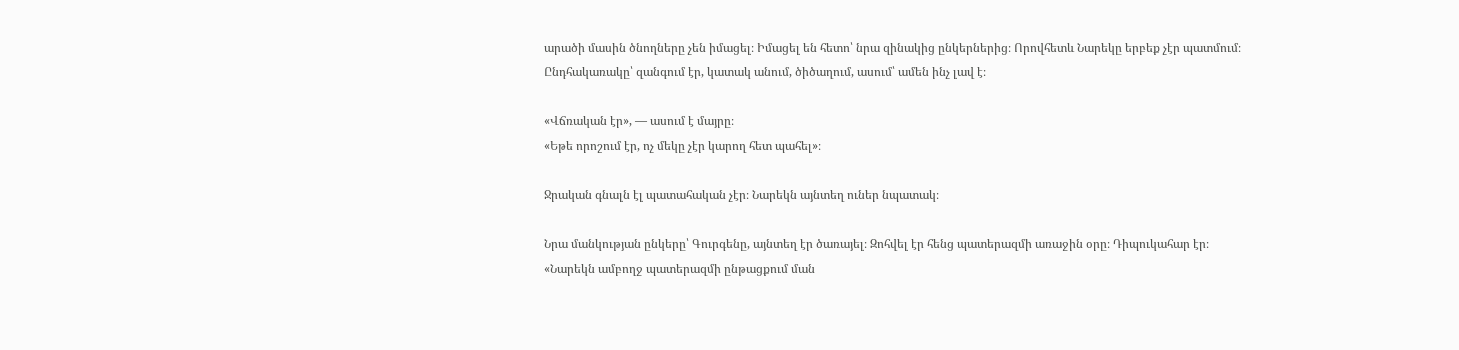արածի մասին ծնողները չեն իմացել։ Իմացել են հետո՝ նրա զինակից ընկերներից։ Որովհետև Նարեկը երբեք չէր պատմում։ Ընդհակառակը՝ զանգում էր, կատակ անում, ծիծաղում, ասում՝ ամեն ինչ լավ է։

«Վճռական էր», — ասում է մայրը։
«Եթե որոշում էր, ոչ մեկը չէր կարող հետ պահել»։

Ջրական գնալն էլ պատահական չէր։ Նարեկն այնտեղ ուներ նպատակ։

Նրա մանկության ընկերը՝ Գուրգենը, այնտեղ էր ծառայել։ Զոհվել էր հենց պատերազմի առաջին օրը։ Դիպուկահար էր։
«Նարեկն ամբողջ պատերազմի ընթացքում ման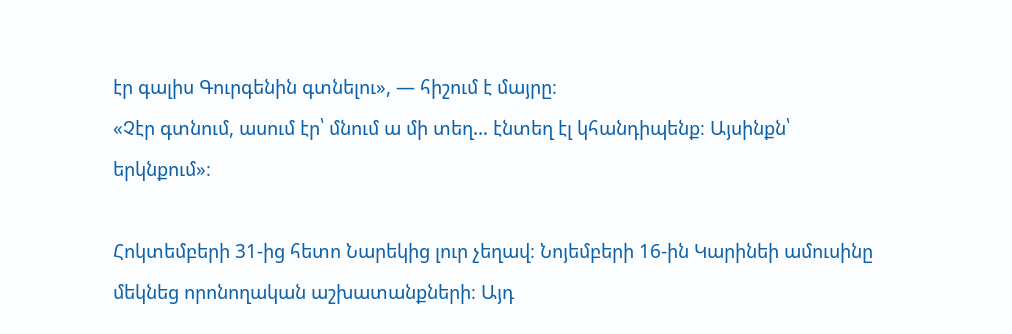էր գալիս Գուրգենին գտնելու», — հիշում է մայրը։
«Չէր գտնում, ասում էր՝ մնում ա մի տեղ… էնտեղ էլ կհանդիպենք։ Այսինքն՝ երկնքում»։

Հոկտեմբերի 31-ից հետո Նարեկից լուր չեղավ։ Նոյեմբերի 16-ին Կարինեի ամուսինը մեկնեց որոնողական աշխատանքների։ Այդ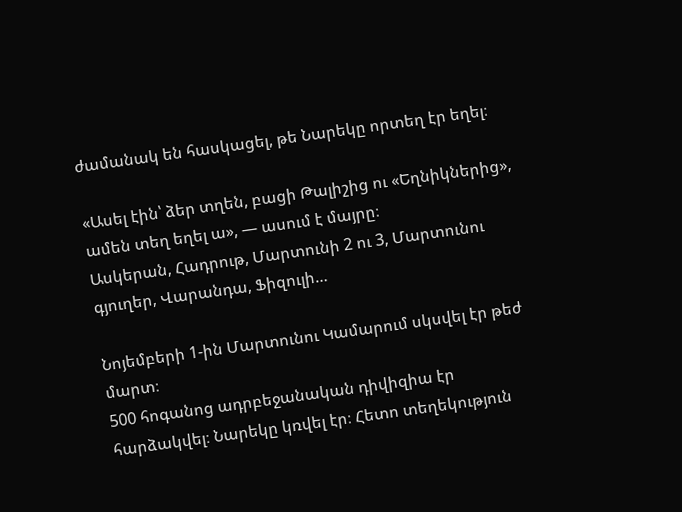ժամանակ են հասկացել, թե Նարեկը որտեղ էր եղել։

«Ասել էին՝ ձեր տղեն, բացի Թալիշից ու «Եղնիկներից», ամեն տեղ եղել ա», — ասում է մայրը։
Ասկերան, Հադրութ, Մարտունի 2 ու 3, Մարտունու գյուղեր, Վարանդա, Ֆիզուլի…

Նոյեմբերի 1-ին Մարտունու Կամարում սկսվել էր թեժ մարտ։
500 հոգանոց ադրբեջանական դիվիզիա էր հարձակվել։ Նարեկը կռվել էր։ Հետո տեղեկություն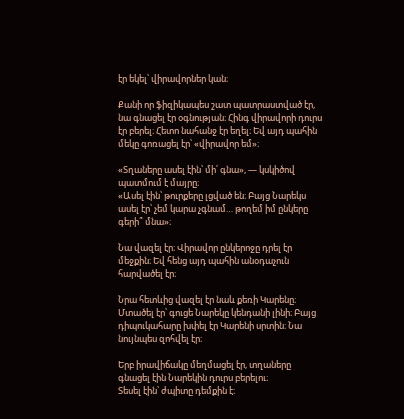էր եկել՝ վիրավորներ կան։

Քանի որ ֆիզիկապես շատ պատրաստված էր, նա գնացել էր օգնության։ Հինգ վիրավորի դուրս էր բերել։ Հետո նահանջ էր եղել։ Եվ այդ պահին մեկը գոռացել էր՝ «վիրավոր եմ»։

«Տղաները ասել էին՝ մի՛ գնա», — կսկիծով պատմում է մայրը։
«Ասել էին՝ թուրքերը լցված են։ Բայց Նարեկս ասել էր՝ չեմ կարա չգնամ… թողեմ իմ ընկերը գերի՞ մնա»։

Նա վազել էր։ Վիրավոր ընկերոջը դրել էր մեջքին։ Եվ հենց այդ պահին անօդաչուն հարվածել էր։

Նրա հետևից վազել էր նաև քեռի Կարենը։ Մտածել էր՝ գուցե Նարեկը կենդանի լինի։ Բայց դիպուկահարը խփել էր Կարենի սրտին։ Նա նույնպես զոհվել էր։

Երբ իրավիճակը մեղմացել էր, տղաները գնացել էին Նարեկին դուրս բերելու։
Տեսել էին՝ ժպիտը դեմքին է։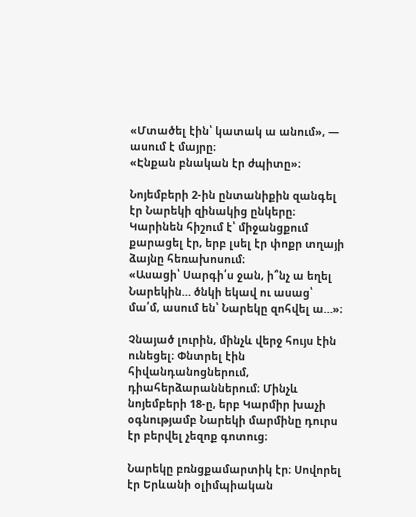«Մտածել էին՝ կատակ ա անում», — ասում է մայրը։
«Էնքան բնական էր ժպիտը»։

Նոյեմբերի 2-ին ընտանիքին զանգել էր Նարեկի զինակից ընկերը։
Կարինեն հիշում է՝ միջանցքում քարացել էր, երբ լսել էր փոքր տղայի ձայնը հեռախոսում։
«Ասացի՝ Սարգի՛ս ջան, ի՞նչ ա եղել Նարեկին… ծնկի եկավ ու ասաց՝ մա՛մ, ասում են՝ Նարեկը զոհվել ա…»։

Չնայած լուրին, մինչև վերջ հույս էին ունեցել։ Փնտրել էին հիվանդանոցներում, դիահերձարաններում։ Մինչև նոյեմբերի 18-ը, երբ Կարմիր խաչի օգնությամբ Նարեկի մարմինը դուրս էր բերվել չեզոք գոտուց։

Նարեկը բռնցքամարտիկ էր։ Սովորել էր Երևանի օլիմպիական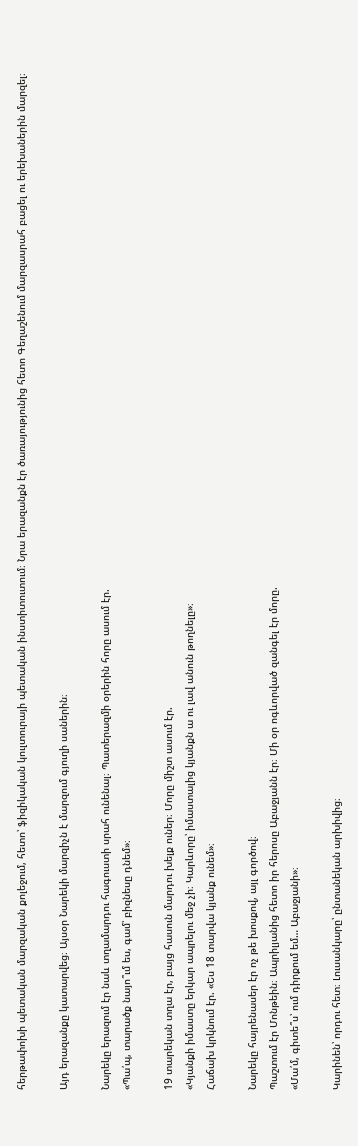հերթափոխի պետական մարզական քոլեջում, հետո՝ ֆիզիկական կուլտուրայի պետական ինստիտուտում։ Նրա երազանքն էր ծառայությունից հետո Գեղաշենում մարզասրահ բացել ու երեխաներին մարզել։

Այդ երազանքը կատարվեց։ Այսօր Նարեկի մարզիչն է մարզում գյուղի սաներին։

Նարեկը երազում էր նաև տղամարդու հագուստի սրահ ունենալ։ Պատերազմի օրերին հորը ասում էր.
«Պա՛պ, տարածք նայո՞ւմ ես, գամ՝ բիզնեսը դնեմ»։

19 տարեկան տղա էր, բայց հասուն մարդու խելք ուներ։ Մորը միշտ ասում էր.
«Կյանքի իմաստը երկար ապրելու մեջ չի։ Կարևորը՝ իմաստալից կյանքն ա ու լավ անուն թողնելը»։
Հաճախ կրկնում էր. «Ես 18 տարվա կյանք ունեմ»։

Նարեկը հայրենասեր էր ոչ թե խոսքով, այլ գործով։
Պաշտում էր Մոնթեին։ Ապրիլյանից հետո իր հերոսը Աբաջյանն էր։ Մի օր ոգևորված զանգել էր մորը.
«Մա՛մ, գիտե՞ս՝ ում դիրքում եմ… Աբաջյանի»։

Կարինեն՝ որդու հետ։ Լուսանկարը՝ ընտանեկան արխիվից։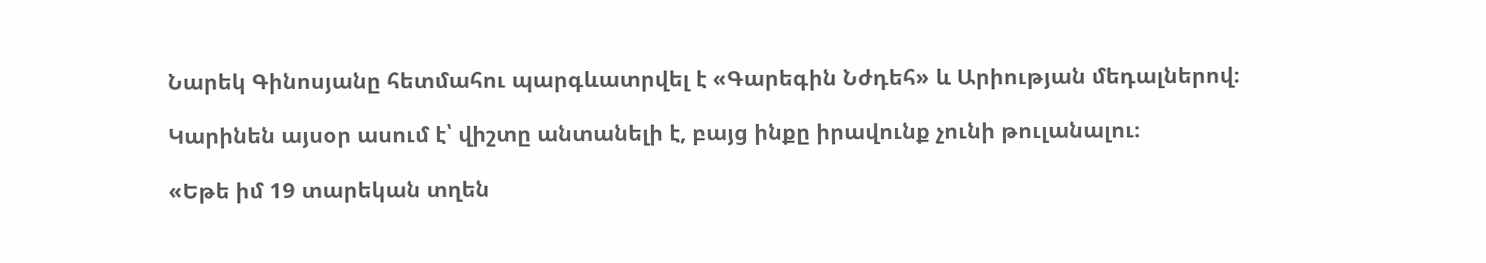Նարեկ Գինոսյանը հետմահու պարգևատրվել է «Գարեգին Նժդեհ» և Արիության մեդալներով։

Կարինեն այսօր ասում է՝ վիշտը անտանելի է, բայց ինքը իրավունք չունի թուլանալու։

«Եթե իմ 19 տարեկան տղեն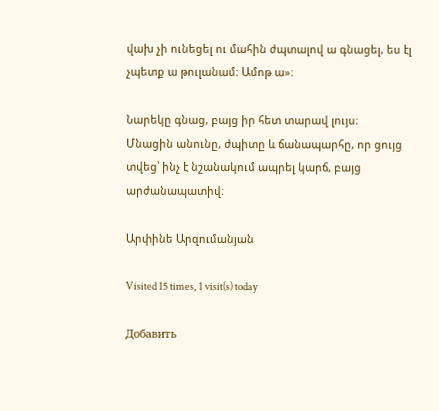վախ չի ունեցել ու մահին ժպտալով ա գնացել, ես էլ չպետք ա թուլանամ։ Ամոթ ա»։

Նարեկը գնաց, բայց իր հետ տարավ լույս։
Մնացին անունը, ժպիտը և ճանապարհը, որ ցույց տվեց՝ ինչ է նշանակում ապրել կարճ, բայց արժանապատիվ։

Արփինե Արզումանյան

Visited 15 times, 1 visit(s) today

Добавить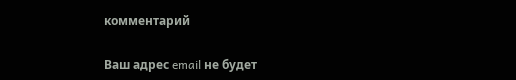комментарий

Ваш адрес email не будет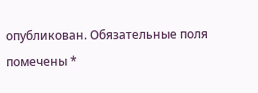опубликован. Обязательные поля помечены *